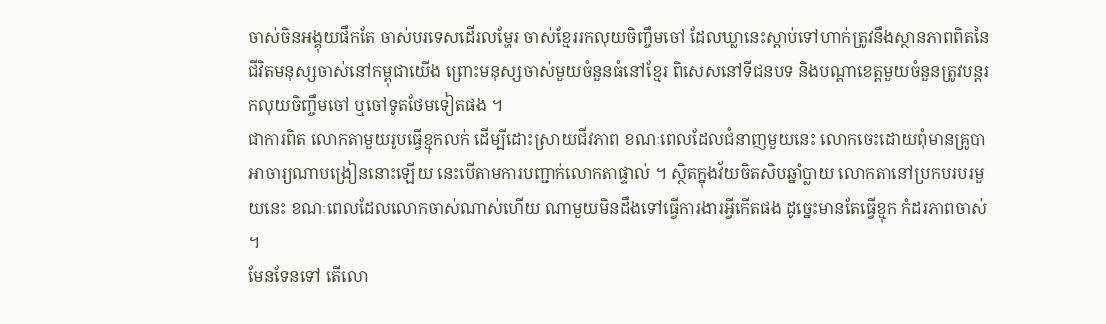ចាស់ចិនអង្គុយផឹកតែ ចាស់បរទេសដើរលម្ហែរ ចាស់ខ្មែររកលុយចិញ្ចឹមចៅ ដែលឃ្លានេះស្តាប់ទៅហាក់ត្រូវនឹងស្ថានភាពពិតនៃជីវិតមនុស្សចាស់នៅកម្ពុជាយើង ព្រោះមនុស្សចាស់មួយចំនួនធំនៅខ្មែរ ពិសេសនៅទីជនបទ និងបណ្តាខេត្តមួយចំនួនត្រូវបន្តរកលុយចិញ្ចឹមចៅ ឬចៅទូតថែមទៀតផង ។
ជាការពិត លោកតាមួយរូបធ្វើខ្មុកលក់ ដើម្បីដោះស្រាយជីវភាព ខណៈពេលដែលជំនាញមួយនេះ លោកចេះដោយពុំមានគ្រូបាអាចារ្យណាបង្រៀននោះឡើយ នេះបើតាមការបញ្ជាក់លោកតាផ្ទាល់ ។ ស្ថិតក្នុងវ័យចិតសិបឆ្នាំប្លាយ លោកតានៅប្រកបរបរមួយនេះ ខណៈពេលដែលលោកចាស់ណាស់ហើយ ណាមួយមិនដឹងទៅធ្វើការងារអ្វីកើតផង ដូច្នេះមានតែធ្វើខ្មុក កំដរភាពចាស់ ។
មែនទែនទៅ តើលោ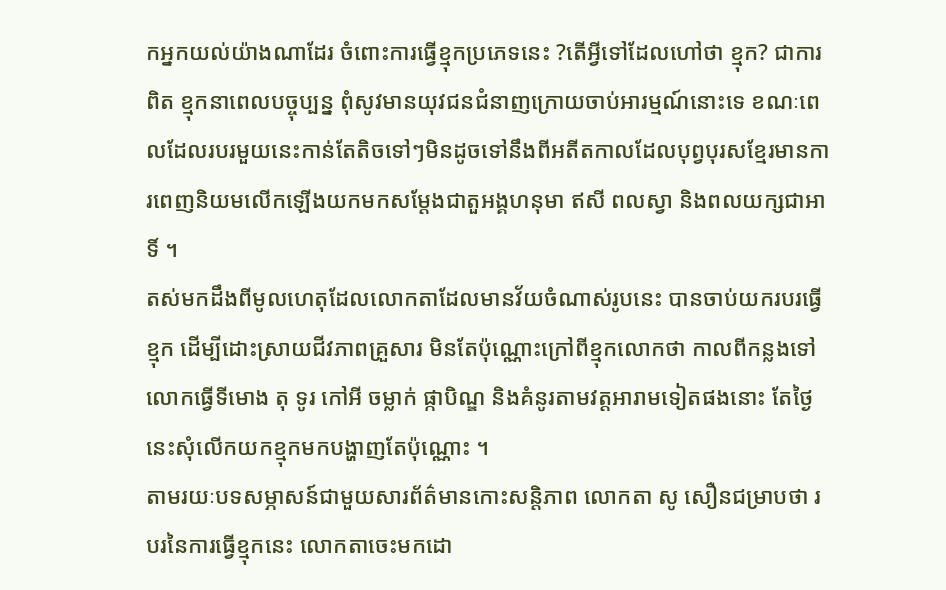កអ្នកយល់យ៉ាងណាដែរ ចំពោះការធ្វើខ្មុកប្រភេទនេះ ?តើអ្វីទៅដែលហៅថា ខ្មុក? ជាការពិត ខ្មុកនាពេលបច្ចុប្បន្ន ពុំសូវមានយុវជនជំនាញក្រោយចាប់អារម្មណ៍នោះទេ ខណៈពេលដែលរបរមួយនេះកាន់តែតិចទៅៗមិនដូចទៅនឹងពីអតីតកាលដែលបុព្វបុរសខ្មែរមានការពេញនិយមលើកឡើងយកមកសម្តែងជាតួអង្គហនុមា ឥសី ពលស្វា និងពលយក្សជាអាទិ៍ ។
តស់មកដឹងពីមូលហេតុដែលលោកតាដែលមានវ័យចំណាស់រូបនេះ បានចាប់យករបរធ្វើខ្មុក ដើម្បីដោះស្រាយជីវភាពគ្រួសារ មិនតែប៉ុណ្ណោះក្រៅពីខ្មុកលោកថា កាលពីកន្លងទៅលោកធ្វើទីមោង តុ ទូរ កៅអី ចម្លាក់ ផ្កាបិណ្ឌ និងគំនូរតាមវត្តអារាមទៀតផងនោះ តែថ្ងៃនេះសុំលើកយកខ្មុកមកបង្ហាញតែប៉ុណ្ណោះ ។
តាមរយៈបទសម្ភាសន៍ជាមួយសារព័ត៌មានកោះសន្តិភាព លោកតា សូ សឿនជម្រាបថា របរនៃការធ្វើខ្មុកនេះ លោកតាចេះមកដោ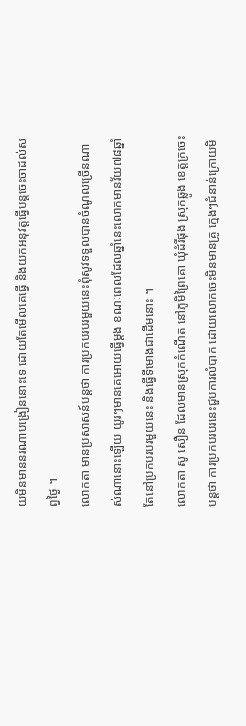យមិនមាននរណាបង្រៀននោះទេ ដោយតែមើលគេធ្វើ និងយកអនុវត្តធ្វើបន្តចេះចាដល់សព្វថ្ងៃ ។
លោកតា មានប្រសាសន៍បន្តថា ការប្រកបរបរមួយនេះពុំសូវទទួលបានចំណូលច្រើនណាស់ណានោះឡើយ យូរៗមានគេអោយធ្វើម្តង ខណៈពេលដែលឆ្នាំនេះលោកមានវ័យ៧៨ឆ្នាំ តែនៅប្រកបរបរមួយនេះ និងធ្វើទីមោងជាដើមនោះ ។
លោកតា សូ សឿន ដែលមានស្រុកកំណើត នៅភូមិព្រៃគោ ឃុំដំរីផុង ស្រុកឆ្លូង ខេត្តក្រចេះបន្តថា ការប្រកបរបរនេះជួបការលំបាក ដោយលោកចេះមិនមានគ្រូ ក្មេងៗជំនាន់ក្រោយមិ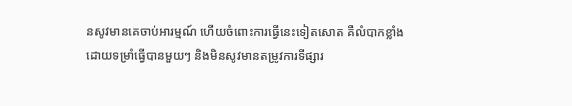នសូវមានគេចាប់អារម្មណ៍ ហើយចំពោះការធ្វើនេះទៀតសោត គឺលំបាកខ្លាំងដោយទម្រាំធ្វើបានមួយៗ និងមិនសូវមានតម្រូវការទីផ្សារ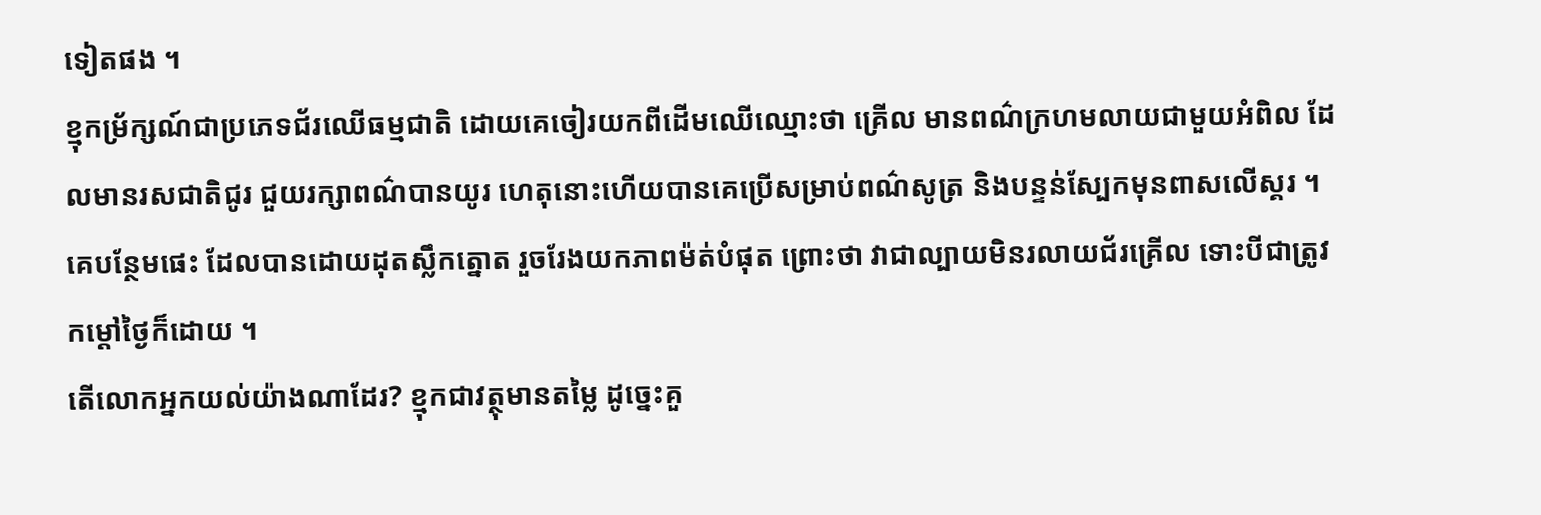ទៀតផង ។
ខ្មុកម្រ័ក្សណ៍ជាប្រភេទជ័រឈើធម្មជាតិ ដោយគេចៀរយកពីដើមឈើឈ្មោះថា គ្រើល មានពណ៌ក្រហមលាយជាមួយអំពិល ដែលមានរសជាតិជូរ ជួយរក្សាពណ៌បានយូរ ហេតុនោះហើយបានគេប្រើសម្រាប់ពណ៌សូត្រ និងបន្ទន់ស្បែកមុនពាសលើស្គរ ។ គេបន្ថែមផេះ ដែលបានដោយដុតស្លឹកត្នោត រួចរែងយកភាពម៉ត់បំផុត ព្រោះថា វាជាល្បាយមិនរលាយជ័រគ្រើល ទោះបីជាត្រូវកម្តៅថ្ងៃក៏ដោយ ។
តើលោកអ្នកយល់យ៉ាងណាដែរ? ខ្មុកជាវត្ថុមានតម្លៃ ដូច្នេះគួ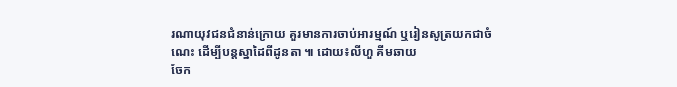រណាយុវជនជំនាន់ក្រោយ គួរមានការចាប់អារម្មណ៍ ឬរៀនសូត្រយកជាចំណេះ ដើម្បីបន្តស្នាដៃពីដូនតា ៕ ដោយ៖លីហួ គីមឆាយ
ចែក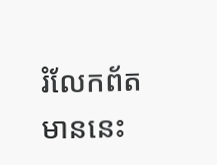រំលែកព័តមាននេះ